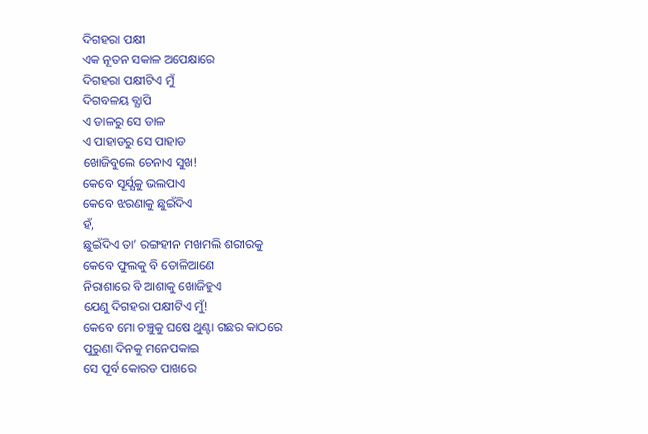ଦିଗହରା ପକ୍ଷୀ
ଏକ ନୂତନ ସକାଳ ଅପେକ୍ଷାରେ
ଦିଗହରା ପକ୍ଷୀଟିଏ ମୁଁ
ଦିଗବଳୟ ବ୍ଯାପି
ଏ ଡାଳରୁ ସେ ଡାଳ
ଏ ପାହାଡରୁ ସେ ପାହାଡ
ଖୋଜିବୁଲେ ଚେନାଏ ସୁଖ!
କେବେ ସୂର୍ଯ୍ଯକୁ ଭଲପାଏ
କେବେ ଝରଣାକୁ ଛୁଇଁଦିଏ
ହଁ,
ଛୁଇଁଦିଏ ତା’ ରଙ୍ଗହୀନ ମଖମଲି ଶରୀରକୁ
କେବେ ଫୁଲକୁ ବି ତୋଳିଆଣେ
ନିରାଶାରେ ବି ଆଶାକୁ ଖୋଜିହୁଏ
ଯେଣୁ ଦିଗହରା ପକ୍ଷୀଟିଏ ମୁଁ!
କେବେ ମୋ ଚଞ୍ଚୁକୁ ଘଷେ ଥୁଣ୍ଟା ଗଛର କାଠରେ
ପୁରୁଣା ଦିନକୁ ମନେପକାଇ
ସେ ପୂର୍ବ କୋରଡ ପାଖରେ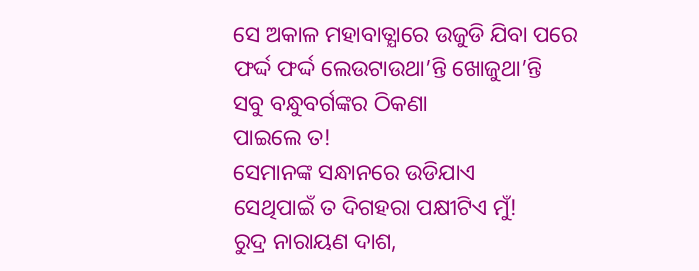ସେ ଅକାଳ ମହାବାତ୍ଯାରେ ଉଜୁଡି ଯିବା ପରେ
ଫର୍ଦ୍ଦ ଫର୍ଦ୍ଦ ଲେଉଟାଉଥା’ନ୍ତି ଖୋଜୁଥା’ନ୍ତି
ସବୁ ବନ୍ଧୁବର୍ଗଙ୍କର ଠିକଣା
ପାଇଲେ ତ!
ସେମାନଙ୍କ ସନ୍ଧାନରେ ଉଡିଯାଏ
ସେଥିପାଇଁ ତ ଦିଗହରା ପକ୍ଷୀଟିଏ ମୁଁ!
ରୁଦ୍ର ନାରାୟଣ ଦାଶ,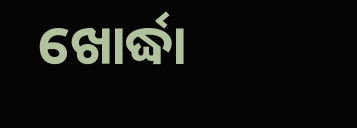ଖୋର୍ଦ୍ଧା